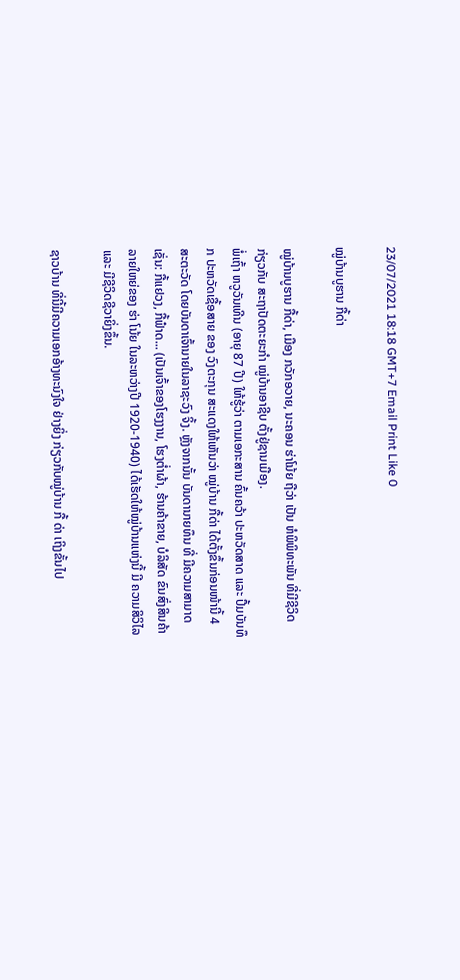23/07/2021 18:18 GMT+7 Email Print Like 0

ໝູ່ບ້ານບູຮານ ກື້ດ່າ

ໝູ່ບ້ານບູຮານ ກື້ດ່າ, ເມືອງ ກວັກອວາຍ, ນະຄອນ ຮ່າໂນ້ຍ ຖືວ່າ ເປັນ ຫໍພິພິທະພັນ ທີ່ມີຊີວິດ ກ່ຽວກັບ ສະຖາປັດຕະຍະກຳ ໝູ່ບ້ານອາຊີບ ຕັ້ງຢູ່ຊານເມືອງ.
ພໍ່ເຖົ້າ ຫວູວັນເທີນ (ອາຍຸ 87 ປີ) ໃຫ້ຮູ້ວ່າ ຕາມເອກະສານ ຄົ້ນຄວ້າ ປະຫວັດສາດ ແລະ ປຶ້ມບັນທຶກ ປະຫວັດເຊື້ອສາຍ ຂອງ ວົງຕະກຸນ ສະແດງໃຫ້ເຫັນວ່າ ໝູ່ບ້ານ ກື້ດ່າ ໄດ້ຕັ້ງຂຶ້ນກ່ອນໜ້ານີ້ 4 ສະຕະວັດ ໂດຍບັນດາເຈົ້ານາຍໃນລາຊະວົງ ຈິ້ງ. ຫຼັງຈາກນັ້ນ ບັນດານາຍທຶນ ທີ່ ມີຄວາມສາມາດເຊັ່ນ: ກື້ແຢວງ, ກື້ຟ໋າດ... (ເປັນເຈົ້າຂອງໂຮງງານ, ໂຮງຕໍ່າຜ້າ, ຮ້ານຄ້າຂາຍ, ບໍລິສັດ ຂົນສົ່ງສິນຄ້າລາຍໃຫຍ່ຂອງ ຮ່າ ໂນ້ຍ ໃນລະຫວ່າງປີ 1920-1940) ໄດ້ເຮັດໃຫ້ໝູ່ບ້ານແຫ່ງນີ້ ມີ ຄວາມສິວິໄລ ແລະ ມີຊີວິດຊີວາຍິ່ງຂຶ້ນ.

ຊາວບ້ານ ທີ່ນີ້ມີຄວາມເອກອ້າງທະນົງໃຈ ຢ່າງຍິ່ງ ກ່ຽວກັບໝູ່ບ້ານ ກື້ ດ່າ ເຖິງຂັ້ນໄປ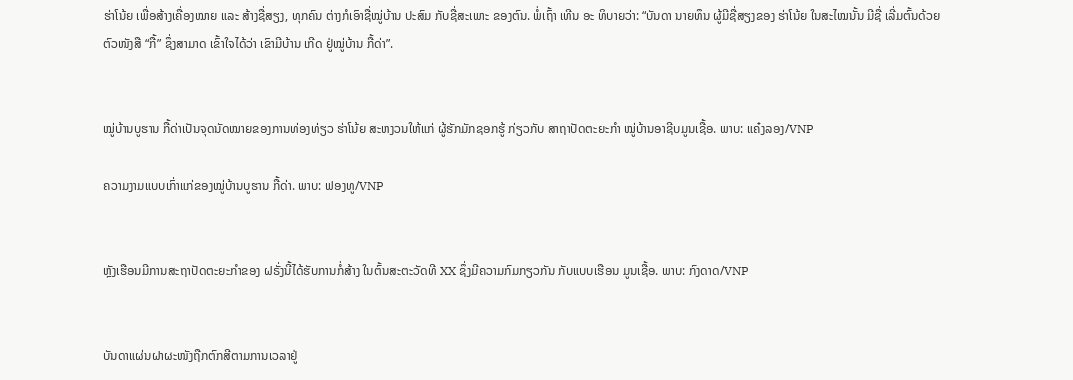ຮ່າໂນ້ຍ ເພື່ອສ້າງເຄື່ອງໝາຍ ແລະ ສ້າງຊື່ສຽງ, ທຸກຄົນ ຕ່າງກໍເອົາຊື່ໝູ່ບ້ານ ປະສົມ ກັບຊື່ສະເພາະ ຂອງຕົນ. ພໍ່ເຖົ້າ ເທີນ ອະ ທິບາຍວ່າ: “ບັນດາ ນາຍທຶນ ຜູ້ມີຊື່ສຽງຂອງ ຮ່າໂນ້ຍ ໃນສະໄໝນັ້ນ ມີຊື່ ເລີ່ມຕົ້ນດ້ວຍຕົວໜັງສື “ກື້” ຊຶ່ງສາມາດ ເຂົ້າໃຈໄດ້ວ່າ ເຂົາມີບ້ານ ເກີດ ຢູ່ໝູ່ບ້ານ ກື້ດ່າ”.


ໝູ່ບ້ານບູຮານ ກື້ດ່າເປັນຈຸດນັດໝາຍຂອງການທ່ອງທ່ຽວ ຮ່າໂນ້ຍ ສະຫງວນໃຫ້ແກ່ ຜູ້ຮັກມັກຊອກຮູ້ ກ່ຽວກັບ ສາຖາປັດຕະຍະກຳ ໝູ່ບ້ານອາຊີບມູນເຊື້ອ. ພາບ: ແຄ໋ງລອງ/VNP

ຄວາມງາມແບບເກົ່າແກ່ຂອງໝູ່ບ້ານບູຮານ ກື້ດ່າ. ພາບ: ຟອງທູ/VNP


ຫຼັງເຮືອນມີການສະຖາປັດຕະຍະກຳຂອງ ຝຣັ່ງນີ້ໄດ້ຮັບການກໍ່ສ້າງ ໃນຕົ້ນສະຕະວັດທີ XX ຊຶ່ງມີຄວາມກົມກຽວກັນ ກັບແບບເຮືອນ ມູນເຊື້ອ. ພາບ: ກົງດາດ/VNP


ບັນດາແຜ່ນຝາຜະໜັງຖືກຕົກສີຕາມການເວລາຢູ່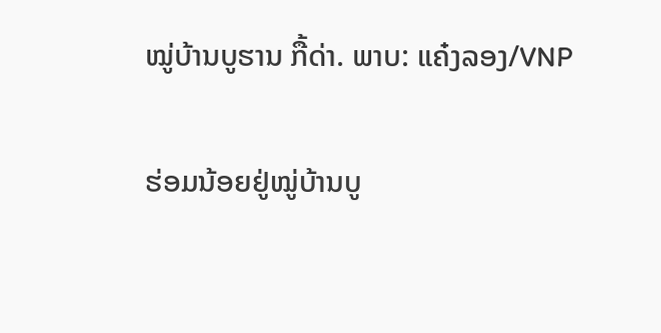ໝູ່ບ້ານບູຮານ ກື້ດ່າ. ພາບ: ແຄ໋ງລອງ/VNP

ຮ່ອມນ້ອຍຢູ່ໝູ່ບ້ານບູ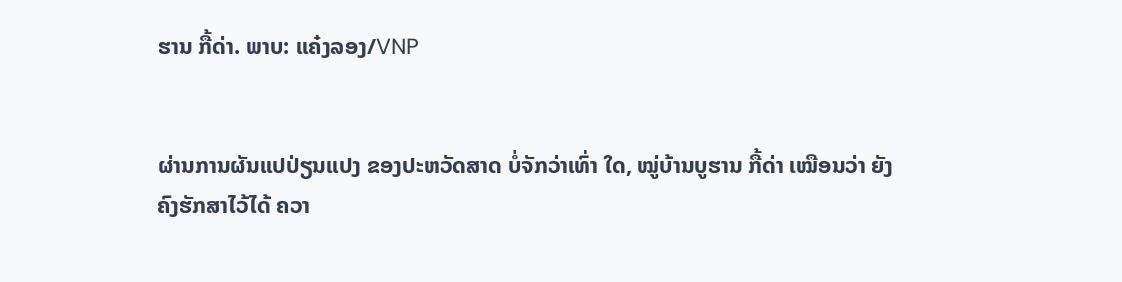ຮານ ກື້ດ່າ. ພາບ: ແຄ໋ງລອງ/VNP


ຜ່ານການຜັນແປປ່ຽນແປງ ຂອງປະຫວັດສາດ ບໍ່ຈັກວ່າເທົ່າ ໃດ, ໝູ່ບ້ານບູຮານ ກື້ດ່າ ເໝືອນວ່າ ຍັງຄົງຮັກສາໄວ້ໄດ້ ຄວາ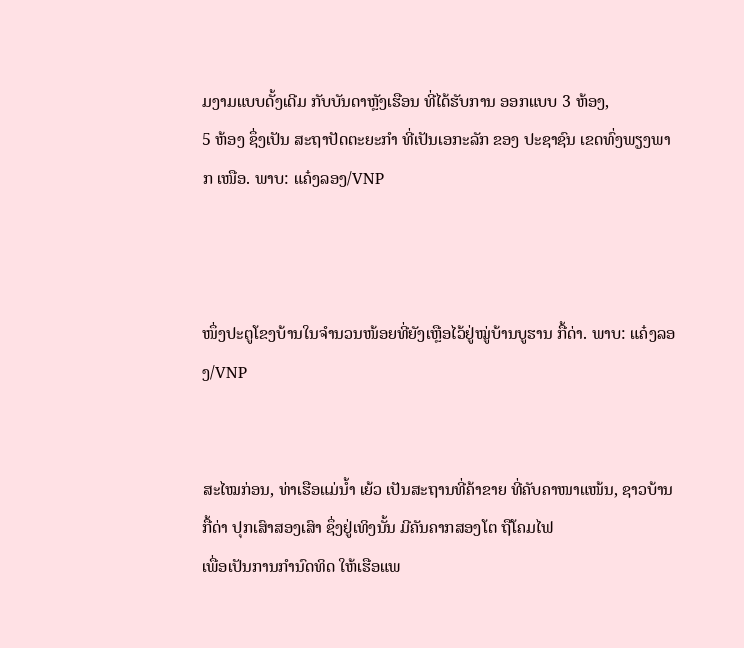ມງາມແບບດັ້ງເດີມ ກັບບັນດາຫຼັງເຮືອນ ທີ່ໄດ້ຮັບການ ອອກແບບ 3 ຫ້ອງ,
5 ຫ້ອງ ຊຶ່ງເປັນ ສະຖາປັດຕະຍະກຳ ທີ່ເປັນເອກະລັກ ຂອງ ປະຊາຊົນ ເຂດທົ່ງພຽງພາກ ເໜືອ. ພາບ: ແຄ໋ງລອງ/VNP



ໜຶ່ງປະຕູໂຂງບ້ານໃນຈຳນວນໜ້ອຍທີ່ຍັງເຫຼືອໄວ້ຢູ່ໝູ່ບ້ານບູຮານ ກື້ດ່າ. ພາບ: ແຄ໋ງລອງ/VNP


ສະໄໝກ່ອນ, ທ່າເຮືອແມ່ນ້ຳ ເຍ້ວ ເປັນສະຖານທີ່ຄ້າຂາຍ ທີ່ຄັບຄາໜາແໜ້ນ, ຊາວບ້ານ ກື້ດ່າ ປຸກເສົາສອງເສົາ ຊຶ່ງຢູ່ເທິງນັ້ນ ມີຄັນຄາກສອງໂຕ ຖືໂຄມໄຟ
ເພື່ອເປັນການກຳນົດທິດ ໃຫ້ເຮືອແພ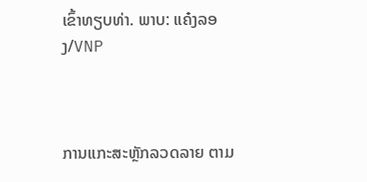ເຂົ້າທຽບທ່າ. ພາບ: ແຄ໋ງລອງ/VNP



ການແກະສະຫຼັກລວດລາຍ ຕາມ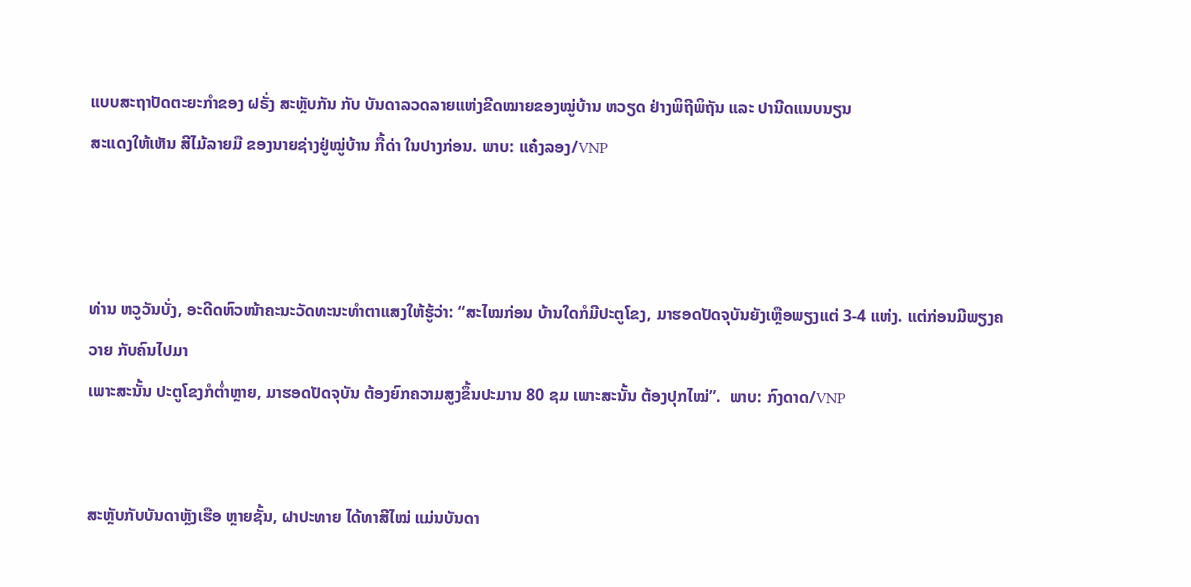ແບບສະຖາປັດຕະຍະກຳຂອງ ຝຣັ່ງ ສະຫຼັບກັນ ກັບ ບັນດາລວດລາຍແຫ່ງຂີດໝາຍຂອງໝູ່ບ້ານ ຫວຽດ ຢ່າງພິຖີພິຖັນ ແລະ ປານີດແນບນຽນ
ສະແດງໃຫ້ເຫັນ ສີໄມ້ລາຍມື ຂອງນາຍຊ່າງຢູ່ໝູ່ບ້ານ ກື້ດ່າ ໃນປາງກ່ອນ. ພາບ: ແຄ໋ງລອງ/VNP



ທ່ານ ຫວູວັນບັ່ງ, ອະດີດຫົວໜ້າຄະນະວັດທະນະທຳຕາແສງໃຫ້ຮູ້ວ່າ: “ສະໄໝກ່ອນ ບ້ານໃດກໍມີປະຕູໂຂງ, ມາຮອດປັດຈຸບັນຍັງເຫຼືອພຽງແຕ່ 3-4 ແຫ່ງ. ແຕ່ກ່ອນມີພຽງຄວາຍ ກັບຄົນໄປມາ
ເພາະສະນັ້ນ ປະຕູໂຂງກໍຕ່ຳຫຼາຍ, ມາຮອດປັດຈຸບັນ ຕ້ອງຍົກຄວາມສູງຂຶ້ນປະມານ 80 ຊມ ເພາະສະນັ້ນ ຕ້ອງປຸກໄໝ່”.  ພາບ: ກົງດາດ/VNP


ສະຫຼັບກັບບັນດາຫຼັງເຮືອ ຫຼາຍຊັ້ນ, ຝາປະທາຍ ໄດ້ທາສີໄໝ່ ແມ່ນບັນດາ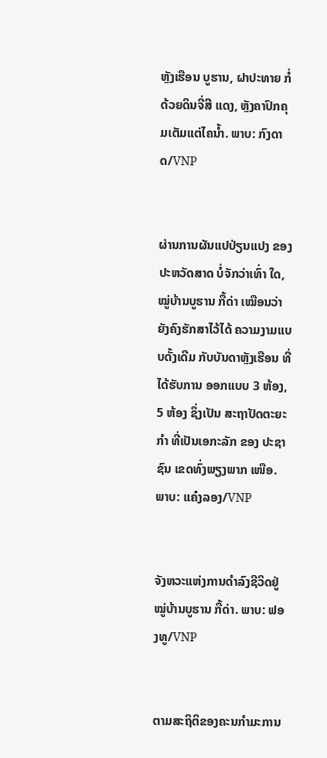ຫຼັງເຮືອນ ບູຮານ, ຝາປະທາຍ ກໍ່ດ້ວຍດິນຈີ່ສີ ແດງ, ຫຼັງຄາປົກຄຸມເຕັມແຕ່ໄຄນ້ຳ. ພາບ: ກົງດາດ/VNP


ຜ່ານການຜັນແປປ່ຽນແປງ ຂອງປະຫວັດສາດ ບໍ່ຈັກວ່າເທົ່າ ໃດ, ໝູ່ບ້ານບູຮານ ກື້ດ່າ ເໝືອນວ່າ ຍັງຄົງຮັກສາໄວ້ໄດ້ ຄວາມງາມແບບດັ້ງເດີມ ກັບບັນດາຫຼັງເຮືອນ ທີ່ໄດ້ຮັບການ ອອກແບບ 3 ຫ້ອງ,
5 ຫ້ອງ ຊຶ່ງເປັນ ສະຖາປັດຕະຍະກຳ ທີ່ເປັນເອກະລັກ ຂອງ ປະຊາຊົນ ເຂດທົ່ງພຽງພາກ ເໜືອ. ພາບ: ແຄ໋ງລອງ/VNP


ຈັງຫວະແຫ່ງການດຳລົງຊີວິດຢູ່ໝູ່ບ້ານບູຮານ ກື້ດ່າ. ພາບ: ຟອງທູ/VNP


ຕາມສະຖິຕິຂອງຄະນກຳມະການ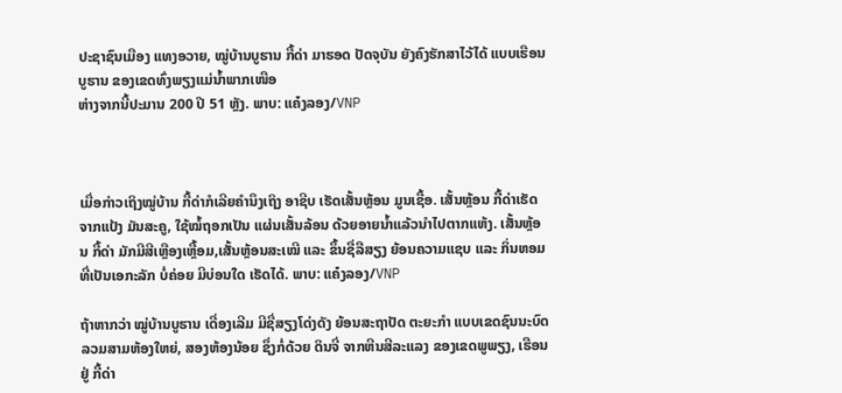ປະຊາຊົນເມືອງ ແທງອວາຍ, ໝູ່ບ້ານບູຮານ ກື້ດ່າ ມາຮອດ ປັດຈຸບັນ ຍັງຄົງຮັກສາໄວ້ໄດ້ ແບບເຮືອນບູຮານ ຂອງເຂດທົ່ງພຽງແມ່ນ້ຳພາກເໜືອ
ຫ່າງຈາກນີ້ປະມານ 200 ປີ 51 ຫຼັງ. ພາບ: ແຄ໋ງລອງ/VNP



ເມື່ອກ່າວເຖິງໝູ່ບ້ານ ກື້ດ່າກໍເລີຍຄຳນຶງເຖິງ ອາຊີບ ເຮັດເສັ້ນຫຼ້ອນ ມູນເຊື້ອ. ເສັ້ນຫຼ້ອນ ກື້ດ່າເຮັດຈາກແປ້ງ ມັນສະຄູ, ໃຊ້ໝໍ້ຖອກເປັນ ແຜ່ນເສັ້ນລ້ອນ ດ້ວຍອາຍນ້ຳແລ້ວນຳໄປຕາກແຫ້ງ. ເສັ້ນຫຼ້ອນ ກື້ດ່າ ມັກມີສີເຫຼືອງເຫຼື້ອມ,ເສັ້ນຫຼ້ອນສະເໝີ ແລະ ຂຶ້ນຊື່ລືສຽງ ຍ້ອນຄວາມແຊບ ແລະ ກິ່ນຫອມທີ່ເປັນເອກະລັກ ບໍ່ຄ່ອຍ ມີບ່ອນໃດ ເຮັດໄດ້. ພາບ: ແຄ໋ງລອງ/VNP

ຖ້າຫາກວ່າ ໝູ່ບ້ານບູຮານ ເດື່ອງເລີມ ມີຊື່ສຽງໂດ່ງດັງ ຍ້ອນສະຖາປັດ ຕະຍະກຳ ແບບເຂດຊົນນະບົດ ລວມສາມຫ້ອງໃຫຍ່, ສອງຫ້ອງນ້ອຍ ຊຶ່ງກໍ່ດ້ວຍ ດິນຈີ່ ຈາກຫີນສີລະແລງ ຂອງເຂດພູພຽງ, ເຮືອນຢູ່ ກື້ດ່າ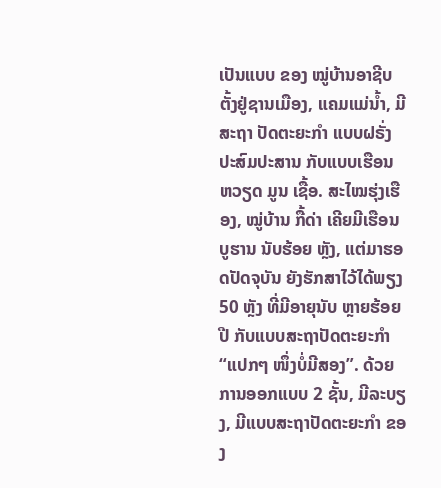ເປັນແບບ ຂອງ ໝູ່ບ້ານອາຊີບ ຕັ້ງຢູ່ຊານເມືອງ, ແຄມແມ່ນໍ້າ, ມີສະຖາ ປັດຕະຍະກຳ ແບບຝຣັ່ງ ປະສົມປະສານ ກັບແບບເຮືອນ ຫວຽດ ມູນ ເຊື້ອ. ສະໄໝຮຸ່ງເຮືອງ, ໝູ່ບ້ານ ກື້ດ່າ ເຄີຍມີເຮືອນບູຮານ ນັບຮ້ອຍ ຫຼັງ, ແຕ່ມາຮອດປັດຈຸບັນ ຍັງຮັກສາໄວ້ໄດ້ພຽງ 50 ຫຼັງ ທີ່ມີອາຍຸນັບ ຫຼາຍຮ້ອຍປີ ກັບແບບສະຖາປັດຕະຍະກຳ “ແປກໆ ໜຶ່ງບໍ່ມີສອງ”. ດ້ວຍການອອກແບບ 2 ຊັ້ນ, ມີລະບຽງ, ມີແບບສະຖາປັດຕະຍະກຳ ຂອງ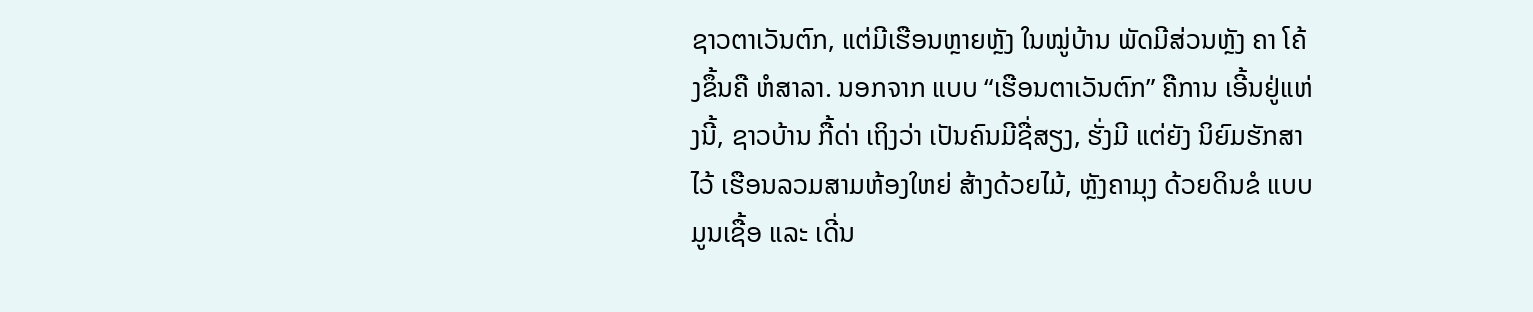ຊາວຕາເວັນຕົກ, ແຕ່ມີເຮືອນຫຼາຍຫຼັງ ໃນໝູ່ບ້ານ ພັດມີສ່ວນຫຼັງ ຄາ ໂຄ້ງຂຶ້ນຄື ຫໍສາລາ. ນອກຈາກ ແບບ “ເຮືອນຕາເວັນຕົກ” ຄືການ ເອີ້ນຢູ່ແຫ່ງນີ້, ຊາວບ້ານ ກື້ດ່າ ເຖິງວ່າ ເປັນຄົນມີຊື່ສຽງ, ຮັ່ງມີ ແຕ່ຍັງ ນິຍົມຮັກສາໄວ້ ເຮືອນລວມສາມຫ້ອງໃຫຍ່ ສ້າງດ້ວຍໄມ້, ຫຼັງຄາມຸງ ດ້ວຍດິນຂໍ ແບບມູນເຊື້ອ ແລະ ເດີ່ນ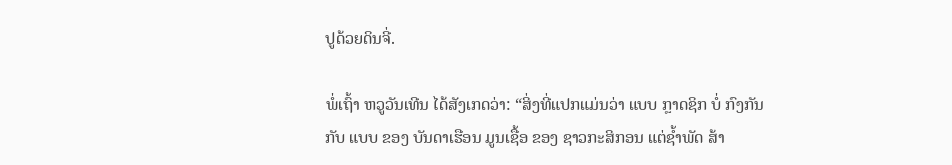ປູດ້ວຍດິນຈີ່.

ພໍ່ເຖົ້າ ຫວູວັນເທີນ ໄດ້ສັງເກດວ່າ: “ສິ່ງທີ່ແປກແມ່ນວ່າ ແບບ ກຼາດຊິກ ບໍ່ ກົງກັນກັບ ແບບ ຂອງ ບັນດາເຮືອນ ມູນເຊື້ອ ຂອງ ຊາວກະສິກອນ ແຕ່ຊໍ້າພັດ ສ້າ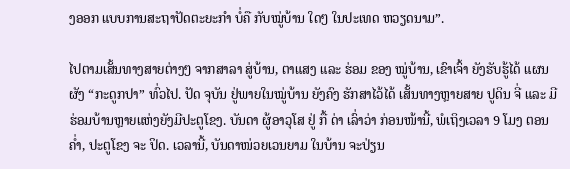ງອອກ ແບບການສະຖາປັດຕະຍະກຳ ບໍ່ຄື ກັບໝູ່ບ້ານ ໃດໆ ໃນປະເທດ ຫວຽດນາມ”.

ໄປຕາມເສັ້ນທາງສາຍຕ່າງໆ ຈາກສາລາ ສູ່ບ້ານ, ຕາແສງ ແລະ ຮ່ອມ ຂອງ ໝູ່ບ້ານ, ເຂົາເຈົ້າ ຍັງຮັບຮູ້ໄດ້ ແຜນຜັງ “ກະດູກປາ” ທົ່ວໄປ. ປັດ ຈຸບັນ ຢູ່ພາຍໃນໝູ່ບ້ານ ຍັງຄົງ ຮັກສາໄວ້ໄດ້ ເສັ້ນທາງຫຼາຍສາຍ ປູດິນ ຈີ່ ແລະ ມີຮ່ອມບ້ານຫຼາຍແຫ່ງຍັງມີປະຕູໂຂງ. ບັນດາ ຜູ້ອາວຸໂສ ຢູ່ ກື້ ດ່າ ເລົ່າວ່າ ກ່ອນໜ້ານີ້, ພໍເຖິງເວລາ 9 ໂມງ ຕອນຄໍ່າ, ປະຕູໂຂງ ຈະ ປິດ. ເວລານີ້, ບັນດາໜ່ວຍເວນຍາມ ໃນບ້ານ ຈະປ່ຽນ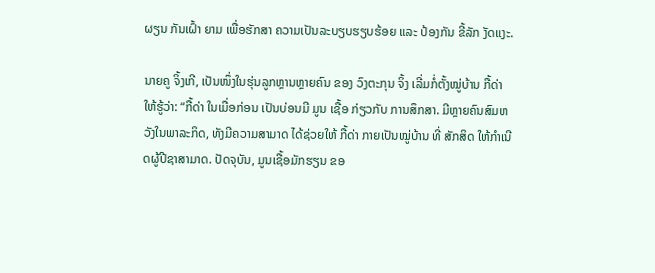ຜຽນ ກັນເຝົ້າ ຍາມ ເພື່ອຮັກສາ ຄວາມເປັນລະບຽບຮຽບຮ້ອຍ ແລະ ປ້ອງກັນ ຂີ້ລັກ ງັດແງະ.

ນາຍຄູ ຈິ້ງເກີ, ເປັນໜຶ່ງໃນຮຸ່ນລູກຫຼານຫຼາຍຄົນ ຂອງ ວົງຕະກຸນ ຈິ້ງ ເລີ່ມກໍ່ຕັ້ງໝູ່ບ້ານ ກື້ດ່າໃຫ້ຮູ້ວ່າ: “ກື້ດ່າ ໃນເມື່ອກ່ອນ ເປັນບ່ອນມີ ມູນ ເຊື້ອ ກ່ຽວກັບ ການສຶກສາ. ມີຫຼາຍຄົນສົມຫວັງໃນພາລະກິດ, ທັງມີຄວາມສາມາດ ໄດ້ຊ່ວຍໃຫ້ ກື້ດ່າ ກາຍເປັນໝູ່ບ້ານ ທີ່ ສັກສິດ ໃຫ້ກຳເນີດຜູ້ປີຊາສາມາດ. ປັດຈຸບັນ, ມູນເຊື້ອມັກຮຽນ ຂອ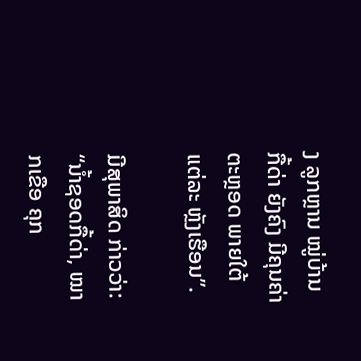ງ ລູກຫຼານ ໝູ່ບ້ານ ກື້ດ່າ ຍັງຄົງ ມີຄຸນຄ່າ ຕະຫຼອດ ພາຍໃຕ້ ແຕ່ລະ ຫຼັງເຮືອນ”.

ມີສຸພາສິດ ກ່າວວ່າ: “ນໍ້າຊອດກື້ດ່າ, ໝາກເຂືອ ຄຸກ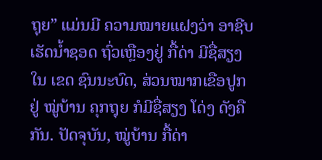ຖຸຍ” ແມ່ນມີ ຄວາມໝາຍແຝງວ່າ ອາຊີບເຮັດນໍ້າຊອດ ຖົ່ວເຫຼືອງຢູ່ ກື້ດ່າ ມີຊື່ສຽງໃນ ເຂດ ຊົນນະບົດ, ສ່ວນໝາກເຂືອປູກຢູ່ ໝູ່ບ້ານ ຄຸກຖຸຍ ກໍມີຊື່ສຽງ ໂດ່ງ ດັງຄືກັນ. ປັດຈຸບັນ, ໝູ່ບ້ານ ກື້ດ່າ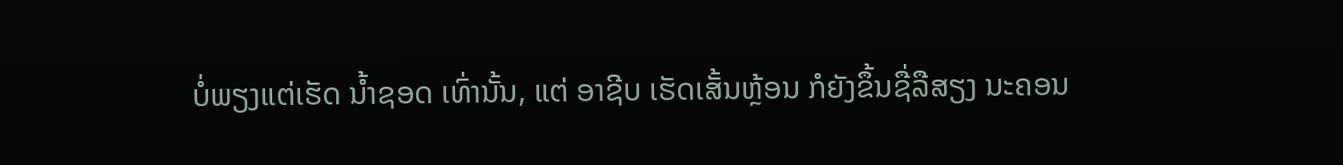ບໍ່ພຽງແຕ່ເຮັດ ນໍ້າຊອດ ເທົ່ານັ້ນ, ແຕ່ ອາຊີບ ເຮັດເສັ້ນຫຼ້ອນ ກໍຍັງຂຶ້ນຊື່ລືສຽງ ນະຄອນ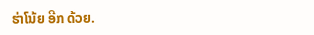ຮ່າໂນ້ຍ ອີກ ດ້ວຍ.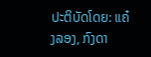ປະຕິບັດໂດຍ: ແຄ໋ງລອງ, ກົງດາ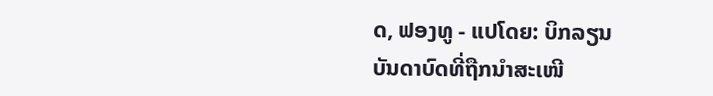ດ, ຟອງທູ - ແປໂດຍ: ບິກລຽນ
ບັນດາບົດທີ່ຖືກນຳສະເໜີ